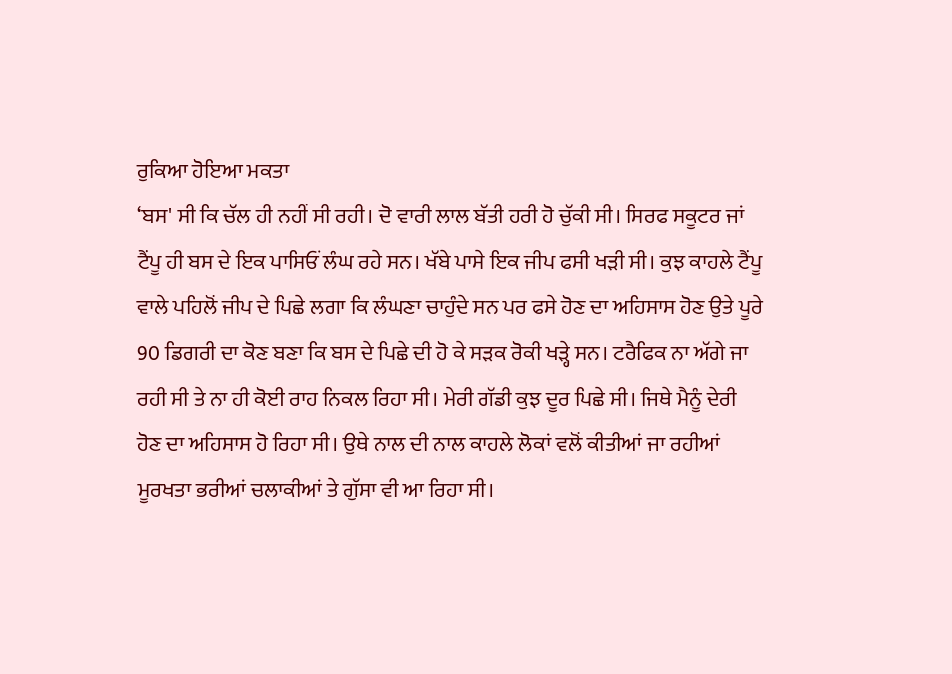ਰੁਕਿਆ ਹੋਇਆ ਮਕਤਾ
‘ਬਸ' ਸੀ ਕਿ ਚੱਲ ਹੀ ਨਹੀਂ ਸੀ ਰਹੀ। ਦੋ ਵਾਰੀ ਲਾਲ ਬੱਤੀ ਹਰੀ ਹੋ ਚੁੱਕੀ ਸੀ। ਸਿਰਫ ਸਕੂਟਰ ਜਾਂ ਟੈਂਪੂ ਹੀ ਬਸ ਦੇ ਇਕ ਪਾਸਿਓਂ ਲੰਘ ਰਹੇ ਸਨ। ਖੱਬੇ ਪਾਸੇ ਇਕ ਜੀਪ ਫਸੀ ਖੜੀ ਸੀ। ਕੁਝ ਕਾਹਲੇ ਟੈਂਪੂ ਵਾਲੇ ਪਹਿਲੋਂ ਜੀਪ ਦੇ ਪਿਛੇ ਲਗਾ ਕਿ ਲੰਘਣਾ ਚਾਹੁੰਦੇ ਸਨ ਪਰ ਫਸੇ ਹੋਣ ਦਾ ਅਹਿਸਾਸ ਹੋਣ ਉਤੇ ਪੂਰੇ 90 ਡਿਗਰੀ ਦਾ ਕੋਣ ਬਣਾ ਕਿ ਬਸ ਦੇ ਪਿਛੇ ਦੀ ਹੋ ਕੇ ਸੜਕ ਰੋਕੀ ਖੜ੍ਹੇ ਸਨ। ਟਰੈਫਿਕ ਨਾ ਅੱਗੇ ਜਾ ਰਹੀ ਸੀ ਤੇ ਨਾ ਹੀ ਕੋਈ ਰਾਹ ਨਿਕਲ ਰਿਹਾ ਸੀ। ਮੇਰੀ ਗੱਡੀ ਕੁਝ ਦੂਰ ਪਿਛੇ ਸੀ। ਜਿਥੇ ਮੈਨੂੰ ਦੇਰੀ ਹੋਣ ਦਾ ਅਹਿਸਾਸ ਹੋ ਰਿਹਾ ਸੀ। ਉਥੇ ਨਾਲ ਦੀ ਨਾਲ ਕਾਹਲੇ ਲੋਕਾਂ ਵਲੋਂ ਕੀਤੀਆਂ ਜਾ ਰਹੀਆਂ ਮੂਰਖਤਾ ਭਰੀਆਂ ਚਲਾਕੀਆਂ ਤੇ ਗੁੱਸਾ ਵੀ ਆ ਰਿਹਾ ਸੀ।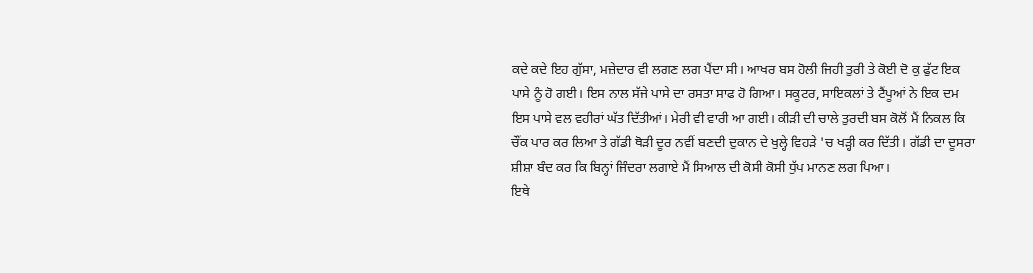ਕਦੇ ਕਦੇ ਇਹ ਗੁੱਸਾ, ਮਜ਼ੇਦਾਰ ਵੀ ਲਗਣ ਲਗ ਪੈਂਦਾ ਸੀ। ਆਖਰ ਬਸ ਹੋਲੀ ਜਿਹੀ ਤੁਰੀ ਤੇ ਕੋਈ ਦੋ ਕੁ ਫੁੱਟ ਇਕ ਪਾਸੇ ਨੂੰ ਹੋ ਗਈ। ਇਸ ਨਾਲ ਸੱਜੇ ਪਾਸੇ ਦਾ ਰਸਤਾ ਸਾਫ ਹੋ ਗਿਆ। ਸਕੂਟਰ, ਸਾਇਕਲਾਂ ਤੇ ਟੈਂਪੂਆਂ ਨੇ ਇਕ ਦਮ ਇਸ ਪਾਸੇ ਵਲ ਵਹੀਰਾਂ ਘੱਤ ਦਿੱਤੀਆਂ। ਮੇਰੀ ਵੀ ਵਾਰੀ ਆ ਗਈ। ਕੀੜੀ ਦੀ ਚਾਲੇ ਤੁਰਦੀ ਬਸ ਕੋਲੋਂ ਮੈਂ ਨਿਕਲ ਕਿ ਚੌਂਕ ਪਾਰ ਕਰ ਲਿਆ ਤੇ ਗੱਡੀ ਥੋੜੀ ਦੂਰ ਨਵੀਂ ਬਣਦੀ ਦੁਕਾਨ ਦੇ ਖੁਲ੍ਹੇ ਵਿਹੜੇ 'ਚ ਖੜ੍ਹੀ ਕਰ ਦਿੱਤੀ। ਗੱਡੀ ਦਾ ਦੂਸਰਾ ਸ਼ੀਸ਼ਾ ਬੰਦ ਕਰ ਕਿ ਬਿਨ੍ਹਾਂ ਜਿੰਦਰਾ ਲਗਾਏ ਮੈਂ ਸਿਆਲ ਦੀ ਕੋਸੀ ਕੋਸੀ ਧੁੱਪ ਮਾਨਣ ਲਗ ਪਿਆ।
ਇਥੇ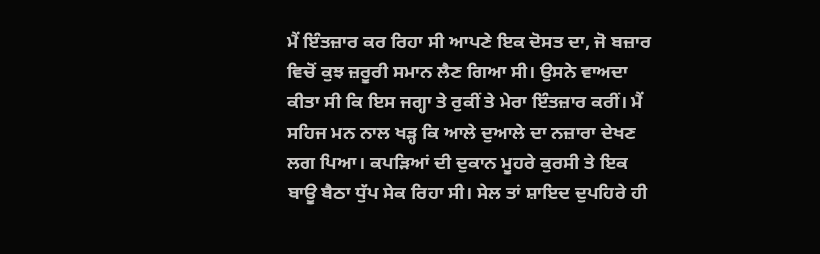ਮੈਂ ਇੰਤਜ਼ਾਰ ਕਰ ਰਿਹਾ ਸੀ ਆਪਣੇ ਇਕ ਦੋਸਤ ਦਾ, ਜੋ ਬਜ਼ਾਰ ਵਿਚੋਂ ਕੁਝ ਜ਼ਰੂਰੀ ਸਮਾਨ ਲੈਣ ਗਿਆ ਸੀ। ਉਸਨੇ ਵਾਅਦਾ ਕੀਤਾ ਸੀ ਕਿ ਇਸ ਜਗ੍ਹਾ ਤੇ ਰੁਕੀਂ ਤੇ ਮੇਰਾ ਇੰਤਜ਼ਾਰ ਕਰੀਂ। ਮੈਂ ਸਹਿਜ ਮਨ ਨਾਲ ਖੜ੍ਹ ਕਿ ਆਲੇ ਦੁਆਲੇ ਦਾ ਨਜ਼ਾਰਾ ਦੇਖਣ ਲਗ ਪਿਆ। ਕਪੜਿਆਂ ਦੀ ਦੁਕਾਨ ਮੂਹਰੇ ਕੁਰਸੀ ਤੇ ਇਕ ਬਾਊ ਬੈਠਾ ਧੁੱਪ ਸੇਕ ਰਿਹਾ ਸੀ। ਸੇਲ ਤਾਂ ਸ਼ਾਇਦ ਦੁਪਹਿਰੇ ਹੀ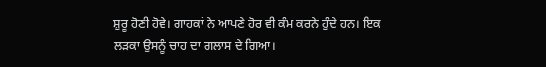ਸ਼ੁਰੂ ਹੋਣੀ ਹੋਵੇ। ਗਾਹਕਾਂ ਨੇ ਆਪਣੇ ਹੋਰ ਵੀ ਕੰਮ ਕਰਨੇ ਹੁੰਦੇ ਹਨ। ਇਕ ਲੜਕਾ ਉਸਨੂੰ ਚਾਹ ਦਾ ਗਲਾਸ ਦੇ ਗਿਆ।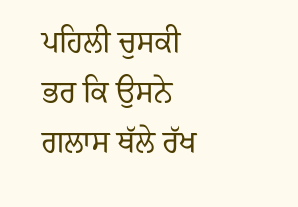ਪਹਿਲੀ ਚੁਸਕੀ ਭਰ ਕਿ ਉਸਨੇ ਗਲਾਸ ਥੱਲੇ ਰੱਖ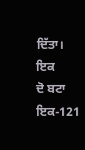ਦਿੱਤਾ। ਇਕ
ਦੋ ਬਟਾ ਇਕ-121